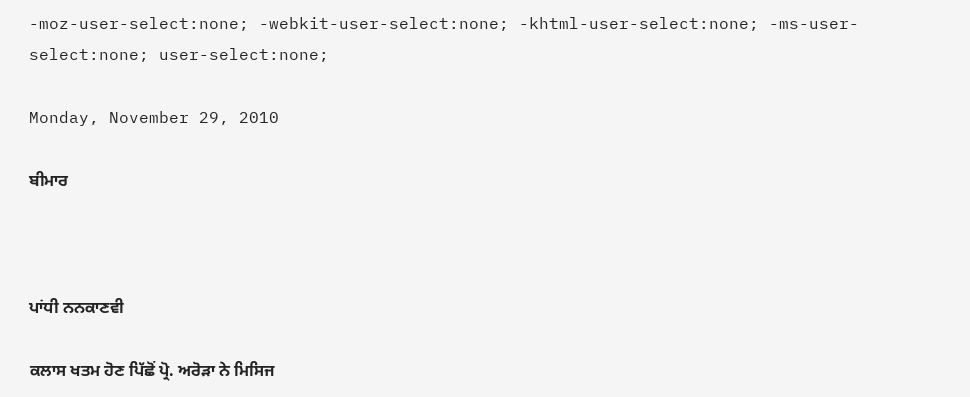-moz-user-select:none; -webkit-user-select:none; -khtml-user-select:none; -ms-user-select:none; user-select:none;

Monday, November 29, 2010

ਬੀਮਾਰ



ਪਾਂਧੀ ਨਨਕਾਣਵੀ

ਕਲਾਸ ਖਤਮ ਹੋਣ ਪਿੱਛੋਂ ਪ੍ਰੋ. ਅਰੋਡ਼ਾ ਨੇ ਮਿਸਿਜ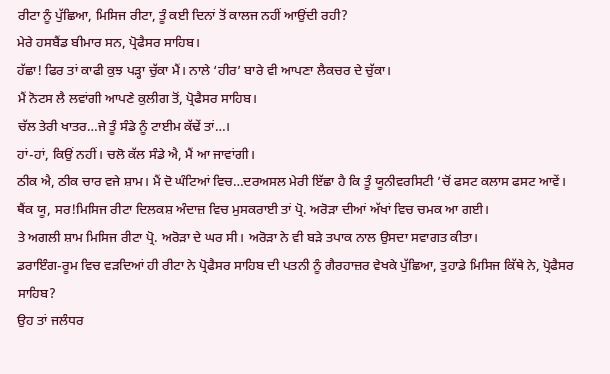ਰੀਟਾ ਨੂੰ ਪੁੱਛਿਆ, ਮਿਸਿਜ ਰੀਟਾ, ਤੂੰ ਕਈ ਦਿਨਾਂ ਤੋਂ ਕਾਲਜ ਨਹੀਂ ਆਉਂਦੀ ਰਹੀ?
ਮੇਰੇ ਹਸਬੈਂਡ ਬੀਮਾਰ ਸਨ, ਪ੍ਰੋਫੈਸਰ ਸਾਹਿਬ।
ਹੱਛਾ! ਫਿਰ ਤਾਂ ਕਾਫੀ ਕੁਝ ਪਡ਼੍ਹਾ ਚੁੱਕਾ ਮੈਂ। ਨਾਲੇ ‘ਹੀਰ’ ਬਾਰੇ ਵੀ ਆਪਣਾ ਲੈਕਚਰ ਦੇ ਚੁੱਕਾ।
ਮੈਂ ਨੋਟਸ ਲੈ ਲਵਾਂਗੀ ਆਪਣੇ ਕੁਲੀਗ ਤੋਂ, ਪ੍ਰੋਫੈਸਰ ਸਾਹਿਬ।
ਚੱਲ ਤੇਰੀ ਖਾਤਰ…ਜੇ ਤੂੰ ਸੰਡੇ ਨੂੰ ਟਾਈਮ ਕੱਢੇਂ ਤਾਂ…।
ਹਾਂ-ਹਾਂ, ਕਿਉਂ ਨਹੀਂ। ਚਲੋ ਕੱਲ ਸੰਡੇ ਐ, ਮੈਂ ਆ ਜਾਵਾਂਗੀ।
ਠੀਕ ਐ, ਠੀਕ ਚਾਰ ਵਜੇ ਸ਼ਾਮ। ਮੈਂ ਦੋ ਘੰਟਿਆਂ ਵਿਚ…ਦਰਅਸਲ ਮੇਰੀ ਇੱਛਾ ਹੈ ਕਿ ਤੂੰ ਯੂਨੀਵਰਸਿਟੀ ’ਚੋਂ ਫਸਟ ਕਲਾਸ ਫਸਟ ਆਵੇਂ।
ਥੈਂਕ ਯੂ, ਸਰ!ਮਿਸਿਜ ਰੀਟਾ ਦਿਲਕਸ਼ ਅੰਦਾਜ਼ ਵਿਚ ਮੁਸਕਰਾਈ ਤਾਂ ਪ੍ਰੋ. ਅਰੋਡ਼ਾ ਦੀਆਂ ਅੱਖਾਂ ਵਿਚ ਚਮਕ ਆ ਗਈ।
ਤੇ ਅਗਲੀ ਸ਼ਾਮ ਮਿਸਿਜ ਰੀਟਾ ਪ੍ਰੋ. ਅਰੋਡ਼ਾ ਦੇ ਘਰ ਸੀ। ਅਰੋਡ਼ਾ ਨੇ ਵੀ ਬਡ਼ੇ ਤਪਾਕ ਨਾਲ ਉਸਦਾ ਸਵਾਗਤ ਕੀਤਾ।
ਡਰਾਇੰਗ-ਰੂਮ ਵਿਚ ਵਡ਼ਦਿਆਂ ਹੀ ਰੀਟਾ ਨੇ ਪ੍ਰੋਫੈਸਰ ਸਾਹਿਬ ਦੀ ਪਤਨੀ ਨੂੰ ਗੈਰਹਾਜ਼ਰ ਵੇਖਕੇ ਪੁੱਛਿਆ, ਤੁਹਾਡੇ ਮਿਸਿਜ ਕਿੱਥੇ ਨੇ, ਪ੍ਰੋਫੈਸਰ ਸਾਹਿਬ?
ਉਹ ਤਾਂ ਜਲੰਧਰ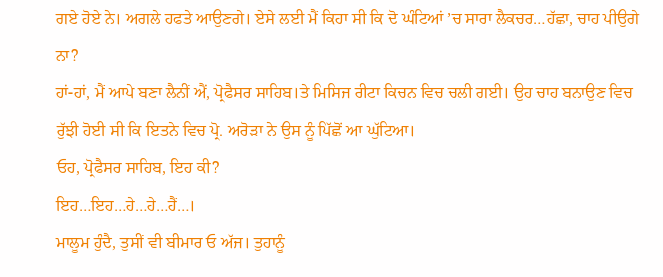ਗਏ ਹੋਏ ਨੇ। ਅਗਲੇ ਹਫਤੇ ਆਉਣਗੇ। ਏਸੇ ਲਈ ਮੈਂ ਕਿਹਾ ਸੀ ਕਿ ਦੋ ਘੰਟਿਆਂ ’ਚ ਸਾਰਾ ਲੈਕਚਰ…ਹੱਛਾ, ਚਾਹ ਪੀਉਗੇ ਨਾ?
ਹਾਂ-ਹਾਂ, ਮੈਂ ਆਪੇ ਬਣਾ ਲੈਨੀਂ ਐਂ, ਪ੍ਰੋਫੈਸਰ ਸਾਹਿਬ।ਤੇ ਮਿਸਿਜ ਰੀਟਾ ਕਿਚਨ ਵਿਚ ਚਲੀ ਗਈ। ਉਹ ਚਾਹ ਬਨਾਉਣ ਵਿਚ ਰੁੱਝੀ ਹੋਈ ਸੀ ਕਿ ਇਤਨੇ ਵਿਚ ਪ੍ਰੋ. ਅਰੋਡ਼ਾ ਨੇ ਉਸ ਨੂੰ ਪਿੱਛੋਂ ਆ ਘੁੱਟਿਆ।
ਓਹ, ਪ੍ਰੋਫੈਸਰ ਸਾਹਿਬ, ਇਹ ਕੀ?
ਇਹ…ਇਹ…ਹੇ…ਹੇ…ਹੈਂ…।
ਮਾਲੂਮ ਹੁੰਦੈ, ਤੁਸੀਂ ਵੀ ਬੀਮਾਰ ਓ ਅੱਜ। ਤੁਹਾਨੂੰ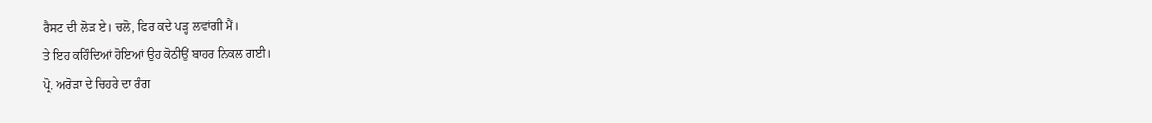ਰੈਸਟ ਦੀ ਲੋਡ਼ ਏ। ਚਲੋ, ਫਿਰ ਕਦੇ ਪਡ਼੍ਹ ਲਵਾਂਗੀ ਮੈਂ।
ਤੇ ਇਹ ਕਹਿੰਦਿਆਂ ਹੋਇਆਂ ਉਹ ਕੋਠੀਉਂ ਬਾਹਰ ਨਿਕਲ ਗਈ।
ਪ੍ਰੋ. ਅਰੋਡ਼ਾ ਦੇ ਚਿਹਰੇ ਦਾ ਰੰਗ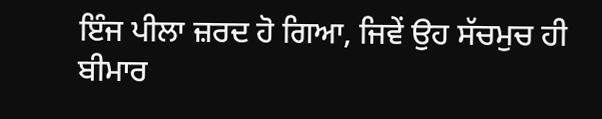ਇੰਜ ਪੀਲਾ ਜ਼ਰਦ ਹੋ ਗਿਆ, ਜਿਵੇਂ ਉਹ ਸੱਚਮੁਚ ਹੀ ਬੀਮਾਰ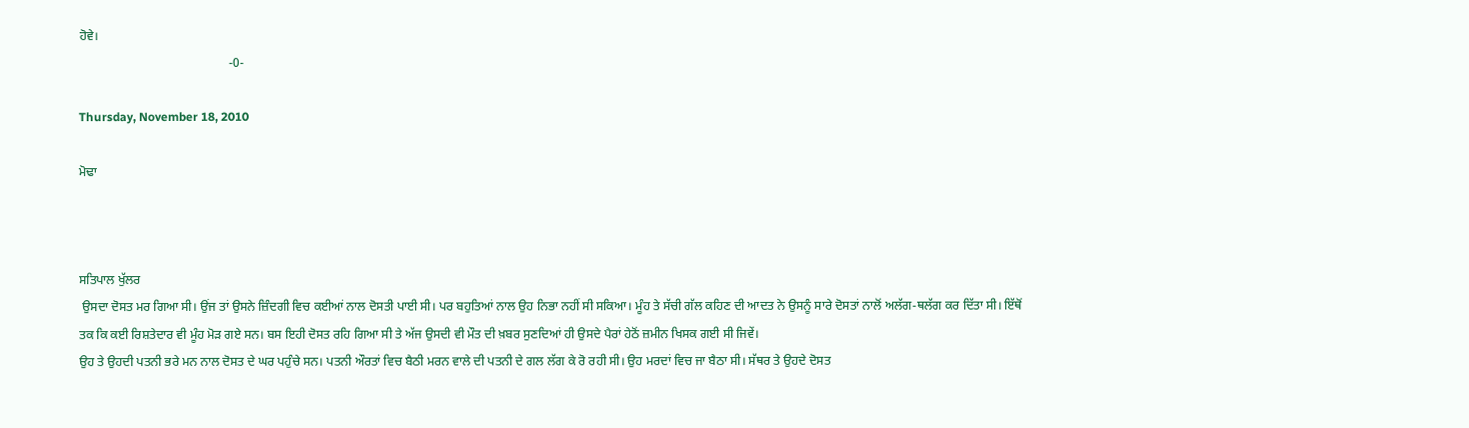ਹੋਵੇ।
                                                -0-

Thursday, November 18, 2010

ਮੋਢਾ



ਸਤਿਪਾਲ ਖੁੱਲਰ
 ਉਸਦਾ ਦੋਸਤ ਮਰ ਗਿਆ ਸੀ। ਉਂਜ ਤਾਂ ਉਸਨੇ ਜ਼ਿੰਦਗੀ ਵਿਚ ਕਈਆਂ ਨਾਲ ਦੋਸਤੀ ਪਾਈ ਸੀ। ਪਰ ਬਹੁਤਿਆਂ ਨਾਲ ਉਹ ਨਿਭਾ ਨਹੀਂ ਸੀ ਸਕਿਆ। ਮੂੰਹ ਤੇ ਸੱਚੀ ਗੱਲ ਕਹਿਣ ਦੀ ਆਦਤ ਨੇ ਉਸਨੂੰ ਸਾਰੇ ਦੋਸਤਾਂ ਨਾਲੋਂ ਅਲੱਗ-ਥਲੱਗ ਕਰ ਦਿੱਤਾ ਸੀ। ਇੱਥੋਂ ਤਕ ਕਿ ਕਈ ਰਿਸ਼ਤੇਦਾਰ ਵੀ ਮੂੰਹ ਮੋਡ਼ ਗਏ ਸਨ। ਬਸ ਇਹੀ ਦੋਸਤ ਰਹਿ ਗਿਆ ਸੀ ਤੇ ਅੱਜ ਉਸਦੀ ਵੀ ਮੌਤ ਦੀ ਖ਼ਬਰ ਸੁਣਦਿਆਂ ਹੀ ਉਸਦੇ ਪੈਰਾਂ ਹੇਠੋਂ ਜ਼ਮੀਨ ਖਿਸਕ ਗਈ ਸੀ ਜਿਵੇਂ।
ਉਹ ਤੇ ਉਹਦੀ ਪਤਨੀ ਭਰੇ ਮਨ ਨਾਲ ਦੋਸਤ ਦੇ ਘਰ ਪਹੁੰਚੇ ਸਨ। ਪਤਨੀ ਔਰਤਾਂ ਵਿਚ ਬੈਠੀ ਮਰਨ ਵਾਲੇ ਦੀ ਪਤਨੀ ਦੇ ਗਲ ਲੱਗ ਕੇ ਰੋ ਰਹੀ ਸੀ। ਉਹ ਮਰਦਾਂ ਵਿਚ ਜਾ ਬੈਠਾ ਸੀ। ਸੱਥਰ ਤੇ ਉਹਦੇ ਦੋਸਤ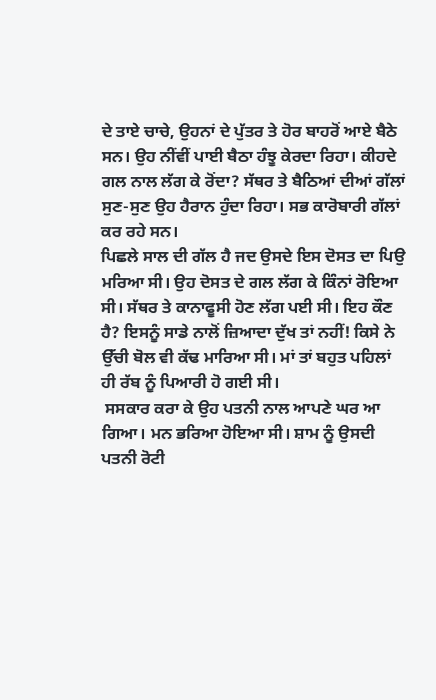ਦੇ ਤਾਏ ਚਾਚੇ, ਉਹਨਾਂ ਦੇ ਪੁੱਤਰ ਤੇ ਹੋਰ ਬਾਹਰੋਂ ਆਏ ਬੈਠੇ ਸਨ। ਉਹ ਨੀਂਵੀਂ ਪਾਈ ਬੈਠਾ ਹੰਝੂ ਕੇਰਦਾ ਰਿਹਾ। ਕੀਹਦੇ ਗਲ ਨਾਲ ਲੱਗ ਕੇ ਰੋਂਦਾ? ਸੱਥਰ ਤੇ ਬੈਠਿਆਂ ਦੀਆਂ ਗੱਲਾਂ ਸੁਣ-ਸੁਣ ਉਹ ਹੈਰਾਨ ਹੁੰਦਾ ਰਿਹਾ। ਸਭ ਕਾਰੋਬਾਰੀ ਗੱਲਾਂ ਕਰ ਰਹੇ ਸਨ।
ਪਿਛਲੇ ਸਾਲ ਦੀ ਗੱਲ ਹੈ ਜਦ ਉਸਦੇ ਇਸ ਦੋਸਤ ਦਾ ਪਿਉ ਮਰਿਆ ਸੀ। ਉਹ ਦੋਸਤ ਦੇ ਗਲ ਲੱਗ ਕੇ ਕਿੰਨਾਂ ਰੋਇਆ ਸੀ। ਸੱਥਰ ਤੇ ਕਾਨਾਫੂਸੀ ਹੋਣ ਲੱਗ ਪਈ ਸੀ। ਇਹ ਕੌਣ ਹੈ? ਇਸਨੂੰ ਸਾਡੇ ਨਾਲੋਂ ਜ਼ਿਆਦਾ ਦੁੱਖ ਤਾਂ ਨਹੀਂ! ਕਿਸੇ ਨੇ ਉੱਚੀ ਬੋਲ ਵੀ ਕੱਢ ਮਾਰਿਆ ਸੀ। ਮਾਂ ਤਾਂ ਬਹੁਤ ਪਹਿਲਾਂ ਹੀ ਰੱਬ ਨੂੰ ਪਿਆਰੀ ਹੋ ਗਈ ਸੀ।
 ਸਸਕਾਰ ਕਰਾ ਕੇ ਉਹ ਪਤਨੀ ਨਾਲ ਆਪਣੇ ਘਰ ਆ ਗਿਆ। ਮਨ ਭਰਿਆ ਹੋਇਆ ਸੀ। ਸ਼ਾਮ ਨੂੰ ਉਸਦੀ ਪਤਨੀ ਰੋਟੀ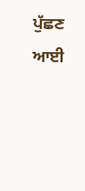ਪੁੱਛਣ ਆਈ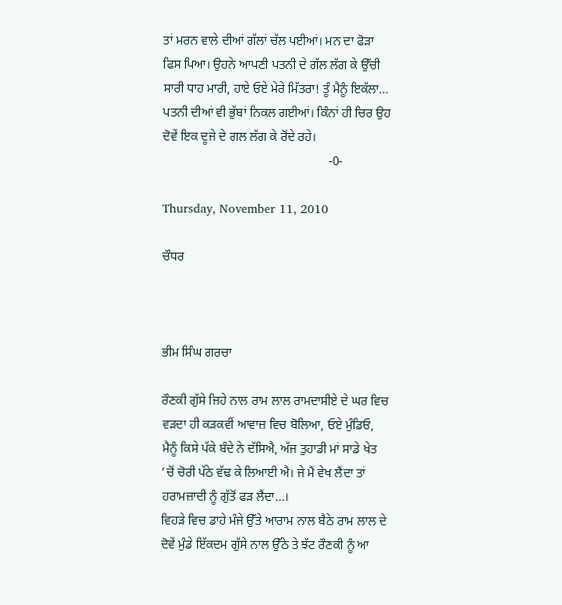ਤਾਂ ਮਰਨ ਵਾਲੇ ਦੀਆਂ ਗੱਲਾਂ ਚੱਲ ਪਈਆਂ। ਮਨ ਦਾ ਫੋਡ਼ਾ ਫਿਸ ਪਿਆ। ਉਹਨੇ ਆਪਣੀ ਪਤਨੀ ਦੇ ਗੱਲ ਲੱਗ ਕੇ ਉੱਚੀ ਸਾਰੀ ਧਾਹ ਮਾਰੀ, ਹਾਏ ਓਏ ਮੇਰੇ ਮਿੱਤਰਾ! ਤੂੰ ਮੈਨੂੰ ਇਕੱਲਾ…
ਪਤਨੀ ਦੀਆਂ ਵੀ ਭੁੱਬਾਂ ਨਿਕਲ ਗਈਆਂ। ਕਿੰਨਾਂ ਹੀ ਚਿਰ ਉਹ ਦੋਵੇਂ ਇਕ ਦੂਜੇ ਦੇ ਗਲ ਲੱਗ ਕੇ ਰੋਂਦੇ ਰਹੇ।
                                                     -0-

Thursday, November 11, 2010

ਚੌਧਰ



ਭੀਮ ਸਿੰਘ ਗਰਚਾ

ਰੌਣਕੀ ਗੁੱਸੇ ਜਿਹੇ ਨਾਲ ਰਾਮ ਲਾਲ ਰਾਮਦਾਸੀਏ ਦੇ ਘਰ ਵਿਚ ਵਡ਼ਦਾ ਹੀ ਕਡ਼ਕਵੀਂ ਆਵਾਜ਼ ਵਿਚ ਬੋਲਿਆ, ਓਏ ਮੁੰਡਿਓ, ਮੈਨੂੰ ਕਿਸੇ ਪੱਕੇ ਬੰਦੇ ਨੇ ਦੱਸਿਐ, ਅੱਜ ਤੁਹਾਡੀ ਮਾਂ ਸਾਡੇ ਖੇਤ ’ਚੋਂ ਚੋਰੀ ਪੱਠੇ ਵੱਢ ਕੇ ਲਿਆਈ ਐ। ਜੇ ਮੈਂ ਵੇਖ ਲੈਂਦਾ ਤਾਂ ਹਰਾਮਜ਼ਾਦੀ ਨੂੰ ਗੁੱਤੋਂ ਫਡ਼ ਲੈਂਦਾ…।
ਵਿਹਡ਼ੇ ਵਿਚ ਡਾਹੇ ਮੰਜੇ ਉੱਤੇ ਆਰਾਮ ਨਾਲ ਬੈਠੇ ਰਾਮ ਲਾਲ ਦੇ ਦੋਵੇਂ ਮੁੰਡੇ ਇੱਕਦਮ ਗੁੱਸੇ ਨਾਲ ਉੱਠੇ ਤੇ ਝੱਟ ਰੌਣਕੀ ਨੂੰ ਆ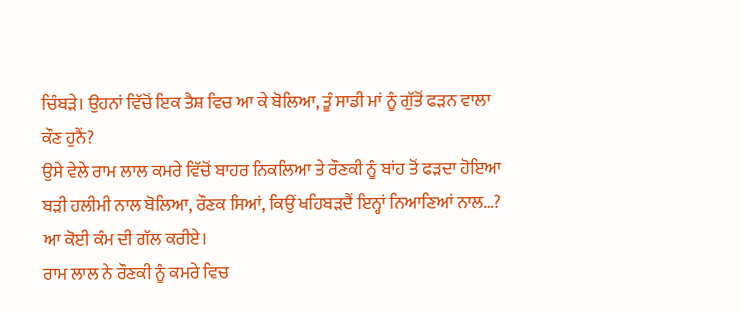ਚਿੰਬਡ਼ੇ। ਉਹਨਾਂ ਵਿੱਚੋਂ ਇਕ ਤੈਸ਼ ਵਿਚ ਆ ਕੇ ਬੋਲਿਆ, ਤੂੰ ਸਾਡੀ ਮਾਂ ਨੂੰ ਗੁੱਤੋਂ ਫਡ਼ਨ ਵਾਲਾ ਕੌਣ ਹੁਨੈਂ?
ਉਸੇ ਵੇਲੇ ਰਾਮ ਲਾਲ ਕਮਰੇ ਵਿੱਚੋਂ ਬਾਹਰ ਨਿਕਲਿਆ ਤੇ ਰੌਣਕੀ ਨੂੰ ਬਾਂਹ ਤੋਂ ਫਡ਼ਦਾ ਹੋਇਆ ਬਡ਼ੀ ਹਲੀਮੀ ਨਾਲ ਬੋਲਿਆ, ਰੌਣਕ ਸਿਆਂ, ਕਿਉਂ ਖਹਿਬਡ਼ਦੈਂ ਇਨ੍ਹਾਂ ਨਿਆਣਿਆਂ ਨਾਲ…? ਆ ਕੋਈ ਕੰਮ ਦੀ ਗੱਲ ਕਰੀਏ।
ਰਾਮ ਲਾਲ ਨੇ ਰੌਣਕੀ ਨੂੰ ਕਮਰੇ ਵਿਚ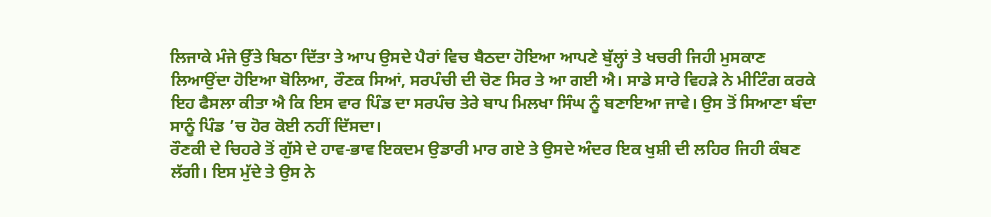ਲਿਜਾਕੇ ਮੰਜੇ ਉੱਤੇ ਬਿਠਾ ਦਿੱਤਾ ਤੇ ਆਪ ਉਸਦੇ ਪੈਰਾਂ ਵਿਚ ਬੈਠਦਾ ਹੋਇਆ ਆਪਣੇ ਬੁੱਲ੍ਹਾਂ ਤੇ ਖਚਰੀ ਜਿਹੀ ਮੁਸਕਾਣ ਲਿਆਉਂਦਾ ਹੋਇਆ ਬੋਲਿਆ, ਰੌਣਕ ਸਿਆਂ, ਸਰਪੰਚੀ ਦੀ ਚੋਣ ਸਿਰ ਤੇ ਆ ਗਈ ਐ। ਸਾਡੇ ਸਾਰੇ ਵਿਹਡ਼ੇ ਨੇ ਮੀਟਿੰਗ ਕਰਕੇ ਇਹ ਫੈਸਲਾ ਕੀਤਾ ਐ ਕਿ ਇਸ ਵਾਰ ਪਿੰਡ ਦਾ ਸਰਪੰਚ ਤੇਰੇ ਬਾਪ ਮਿਲਖਾ ਸਿੰਘ ਨੂੰ ਬਣਾਇਆ ਜਾਵੇ। ਉਸ ਤੋਂ ਸਿਆਣਾ ਬੰਦਾ ਸਾਨੂੰ ਪਿੰਡ ’ਚ ਹੋਰ ਕੋਈ ਨਹੀਂ ਦਿੱਸਦਾ।
ਰੌਣਕੀ ਦੇ ਚਿਹਰੇ ਤੋਂ ਗੁੱਸੇ ਦੇ ਹਾਵ-ਭਾਵ ਇਕਦਮ ਉਡਾਰੀ ਮਾਰ ਗਏ ਤੇ ਉਸਦੇ ਅੰਦਰ ਇਕ ਖੁਸ਼ੀ ਦੀ ਲਹਿਰ ਜਿਹੀ ਕੰਬਣ ਲੱਗੀ। ਇਸ ਮੁੱਦੇ ਤੇ ਉਸ ਨੇ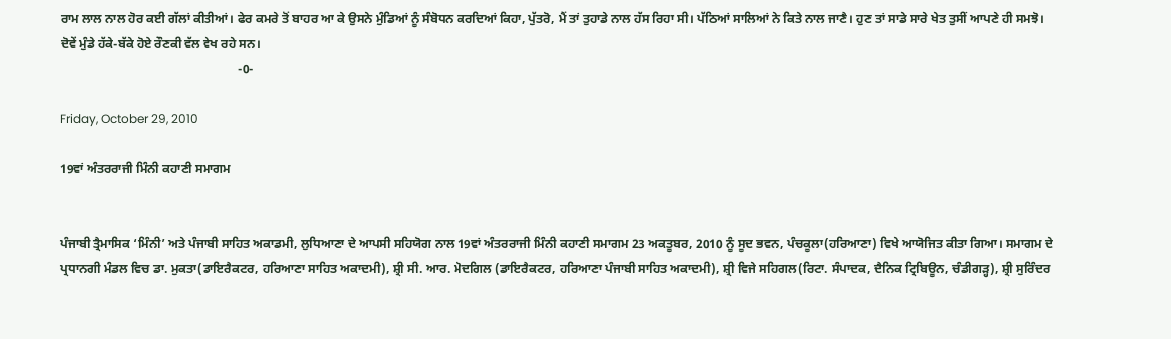ਰਾਮ ਲਾਲ ਨਾਲ ਹੋਰ ਕਈ ਗੱਲਾਂ ਕੀਤੀਆਂ। ਫੇਰ ਕਮਰੇ ਤੋਂ ਬਾਹਰ ਆ ਕੇ ਉਸਨੇ ਮੁੰਡਿਆਂ ਨੂੰ ਸੰਬੋਧਨ ਕਰਦਿਆਂ ਕਿਹਾ, ਪੁੱਤਰੋ, ਮੈਂ ਤਾਂ ਤੁਹਾਡੇ ਨਾਲ ਹੱਸ ਰਿਹਾ ਸੀ। ਪੱਠਿਆਂ ਸਾਲਿਆਂ ਨੇ ਕਿਤੇ ਨਾਲ ਜਾਣੈ। ਹੁਣ ਤਾਂ ਸਾਡੇ ਸਾਰੇ ਖੇਤ ਤੁਸੀਂ ਆਪਣੇ ਹੀ ਸਮਝੋ।
ਦੋਵੇਂ ਮੁੰਡੇ ਹੱਕੇ-ਬੱਕੇ ਹੋਏ ਰੌਣਕੀ ਵੱਲ ਵੇਖ ਰਹੇ ਸਨ।
                                                         -0-

Friday, October 29, 2010

19ਵਾਂ ਅੰਤਰਰਾਜੀ ਮਿੰਨੀ ਕਹਾਣੀ ਸਮਾਗਮ


ਪੰਜਾਬੀ ਤ੍ਰੈਮਾਸਿਕ ‘ਮਿੰਨੀ’ ਅਤੇ ਪੰਜਾਬੀ ਸਾਹਿਤ ਅਕਾਡਮੀ, ਲੁਧਿਆਣਾ ਦੇ ਆਪਸੀ ਸਹਿਯੋਗ ਨਾਲ 19ਵਾਂ ਅੰਤਰਰਾਜੀ ਮਿੰਨੀ ਕਹਾਣੀ ਸਮਾਗਮ 23 ਅਕਤੂਬਰ, 2010 ਨੂੰ ਸੂਦ ਭਵਨ, ਪੰਚਕੂਲਾ(ਹਰਿਆਣਾ) ਵਿਖੇ ਆਯੋਜਿਤ ਕੀਤਾ ਗਿਆ। ਸਮਾਗਮ ਦੇ ਪ੍ਰਧਾਨਗੀ ਮੰਡਲ ਵਿਚ ਡਾ. ਮੁਕਤਾ(ਡਾਇਰੈਕਟਰ, ਹਰਿਆਣਾ ਸਾਹਿਤ ਅਕਾਦਮੀ), ਸ਼੍ਰੀ ਸੀ. ਆਰ. ਮੋਦਗਿਲ (ਡਾਇਰੈਕਟਰ, ਹਰਿਆਣਾ ਪੰਜਾਬੀ ਸਾਹਿਤ ਅਕਾਦਮੀ), ਸ਼੍ਰੀ ਵਿਜੇ ਸਹਿਗਲ(ਰਿਟਾ. ਸੰਪਾਦਕ, ਦੈਨਿਕ ਟ੍ਰਿਬਿਊਨ, ਚੰਡੀਗਡ਼੍ਹ), ਸ਼੍ਰੀ ਸੁਰਿੰਦਰ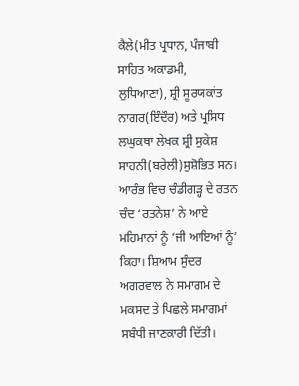ਕੈਲੇ(ਮੀਤ ਪ੍ਰਧਾਨ, ਪੰਜਾਬੀ ਸਾਹਿਤ ਅਕਾਡਮੀ, ਲੁਧਿਆਣਾ), ਸ਼੍ਰੀ ਸੂਰਯਕਾਂਤ ਨਾਗਰ(ਇੰਦੌਰ) ਅਤੇ ਪ੍ਰਸਿਧ ਲਘੁਕਥਾ ਲੇਖਕ ਸ਼੍ਰੀ ਸੁਕੇਸ਼ ਸਾਹਨੀ(ਬਰੇਲੀ)ਸੁਸ਼ੋਭਿਤ ਸਨ।
ਆਰੰਭ ਵਿਚ ਚੰਡੀਗਡ਼੍ਹ ਦੇ ਰਤਨ ਚੰਦ ‘ਰਤਨੇਸ਼’ ਨੇ ਆਏ ਮਹਿਮਾਨਾਂ ਨੂੰ ‘ਜੀ ਆਇਆਂ ਨੂੰ’ ਕਿਹਾ। ਸ਼ਿਆਮ ਸੁੰਦਰ ਅਗਰਵਾਲ ਨੇ ਸਮਾਗਮ ਦੇ ਮਕਸਦ ਤੇ ਪਿਛਲੇ ਸਮਾਗਮਾਂ ਸਬੰਧੀ ਜਾਣਕਾਰੀ ਦਿੱਤੀ।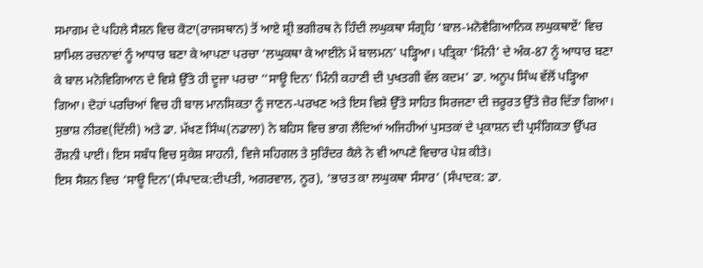ਸਮਾਗਮ ਦੇ ਪਹਿਲੇ ਸੈਸ਼ਨ ਵਿਚ ਕੋਟਾ(ਰਾਜਸਥਾਨ) ਤੋਂ ਆਏ ਸ਼੍ਰੀ ਭਗੀਰਥ ਨੇ ਹਿੰਦੀ ਲਘੁਕਥਾ ਸੰਗ੍ਰਹਿ ‘ਬਾਲ-ਮਨੋਵੈਗਿਆਨਿਕ ਲਘੁਕਥਾਏਂ’ ਵਿਚ ਸ਼ਾਮਿਲ ਰਚਨਾਵਾਂ ਨੂੰ ਆਧਾਰ ਬਣਾ ਕੇ ਆਪਣਾ ਪਰਚਾ ‘ਲਘੁਕਥਾ ਕੇ ਆਈਨੇ ਮੇਂ ਬਾਲਮਨ’ ਪਡ਼੍ਹਿਆ। ਪਤ੍ਰਿਕਾ ‘ਮਿੰਨੀ’ ਦੇ ਅੰਕ-87 ਨੂੰ ਆਧਾਰ ਬਣਾ ਕੇ ਬਾਲ ਮਨੋਵਿਗਿਆਨ ਦੇ ਵਿਸ਼ੇ ਉੱਤੇ ਹੀ ਦੂਜਾ ਪਰਚਾ ‘‘ਸਾਊ ਦਿਨ’ ਮਿੰਨੀ ਕਹਾਣੀ ਦੀ ਪੁਖਤਗੀ ਵੱਲ ਕਦਮ’ ਡਾ. ਅਨੂਪ ਸਿੰਘ ਵੱਲੋਂ ਪਡ਼੍ਹਿਆ ਗਿਆ। ਦੋਹਾਂ ਪਰਚਿਆਂ ਵਿਚ ਹੀ ਬਾਲ ਮਾਨਸਿਕਤਾ ਨੂੰ ਜਾਣਨ-ਪਰਖਣ ਅਤੇ ਇਸ ਵਿਸ਼ੇ ਉੱਤੇ ਸਾਹਿਤ ਸਿਰਜਣਾ ਦੀ ਜ਼ਰੂਰਤ ਉੱਤੇ ਜ਼ੋਰ ਦਿੱਤਾ ਗਿਆ। ਸੁਭਾਸ਼ ਨੀਰਵ(ਦਿੱਲੀ) ਅਤੇ ਡਾ. ਮੱਖਣ ਸਿੰਘ(ਨਡਾਲਾ) ਨੇ ਬਹਿਸ ਵਿਚ ਭਾਗ ਲੈਂਦਿਆਂ ਅਜਿਹੀਆਂ ਪੁਸਤਕਾਂ ਦੇ ਪ੍ਰਕਾਸ਼ਨ ਦੀ ਪ੍ਰਸੰਗਿਕਤਾ ਉੱਪਰ ਰੌਸ਼ਨੀ ਪਾਈ। ਇਸ ਸਬੰਧ ਵਿਚ ਸੁਕੇਸ਼ ਸਾਹਨੀ, ਵਿਜੇ ਸਹਿਗਲ ਤੇ ਸੁਰਿੰਦਰ ਕੈਲੇ ਨੇ ਵੀ ਆਪਣੇ ਵਿਚਾਰ ਪੇਸ਼ ਕੀਤੇ।
ਇਸ ਸੈਸ਼ਨ ਵਿਚ ‘ਸਾਊ ਦਿਨ’(ਸੰਪਾਦਕ:ਦੀਪਤੀ, ਅਗਰਵਾਲ, ਨੂਰ), ‘ਭਾਰਤ ਕਾ ਲਘੁਕਥਾ ਸੰਸਾਰ’ (ਸੰਪਾਦਕ: ਡਾ.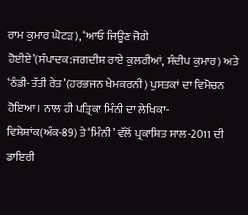ਰਾਮ ਕੁਮਾਰ ਘੋਟਡ਼), ‘ਆਓ ਜਿਊਣ ਜੋਗੇ ਹੋਈਏ’(ਸੰਪਾਦਕ:ਜਗਦੀਸ਼ ਰਾਏ ਕੁਲਰੀਆਂ, ਸੰਦੀਪ ਕੁਮਾਰ) ਅਤੇ ‘ਠੰਡੀ-ਤੱਤੀ ਰੇਤ’(ਹਰਭਜਨ ਖੇਮਕਰਨੀ) ਪੁਸਤਕਾਂ ਦਾ ਵਿਮੋਚਨ ਹੋਇਆ। ਨਾਲ ਹੀ ਪਤ੍ਰਿਕਾ ਮਿੰਨੀ ਦਾ ਲੇਖਿਕਾ-ਵਿਸ਼ੇਸ਼ਾਂਕ(ਅੰਕ-89) ਤੇ ‘ਮਿੰਨੀ’ ਵੱਲੋਂ ਪ੍ਰਕਾਸ਼ਿਤ ਸਾਲ-2011 ਦੀ ਡਾਇਰੀ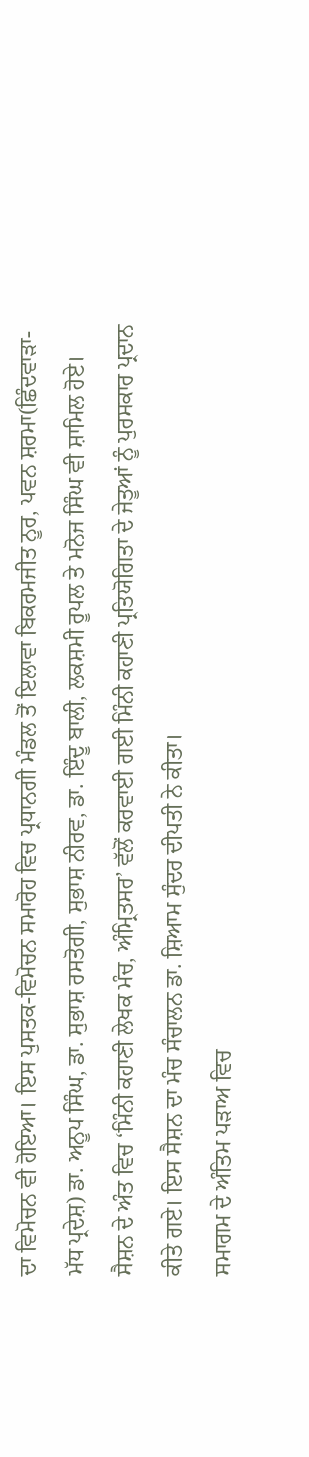ਦਾ ਵਿਮੋਚਨ ਵੀ ਹੋਇਆ। ਇਸ ਪੁਸਤਕ-ਵਿਮੋਚਨ ਸਮਾਰੋਹ ਵਿਚ ਪ੍ਰਧਾਨਗੀ ਮੰਡਲ ਤੋਂ ਇਲਾਵਾ ਬਿਕਰਮਜੀਤ ਨੂਰ, ਪਵਨ ਸ਼ਰਮਾ(ਛਿੰਦਵਾਡ਼ਾ-ਮੱਧ ਪ੍ਰਦੇਸ਼) ਡਾ. ਅਨੂਪ ਸਿੰਘ, ਡਾ. ਸੁਭਾਸ਼ ਰਸਤੋਗੀ, ਸੁਭਾਸ਼ ਨੀਰਵ, ਡਾ. ਇੰਦੂ ਬਾਲੀ, ਲਕਸ਼ਮੀ ਰੂਪਲ ਤੇ ਮਨੋਜ ਸਿੰਘ ਵੀ ਸ਼ਾਮਿਲ ਹੋਏ।
ਸੈਸ਼ਨ ਦੇ ਅੰਤ ਵਿਚ ‘ਮਿੰਨੀ ਕਹਾਣੀ ਲੇਖਕ ਮੰਚ, ਅੰਮ੍ਰਿਤਸਰ’ ਵੱਲੋਂ ਕਰਵਾਈ ਗਈ ਮਿੰਨੀ ਕਹਾਣੀ ਪ੍ਰਤਿਯੋਗਿਤਾ ਦੇ ਜੇਤੂਆਂ ਨੂੰ ਪੁਰਸਕਾਰ ਪ੍ਰਦਾਨ ਕੀਤੇ ਗਏ। ਇਸ ਸੈਸ਼ਨ ਦਾ ਮੰਚ ਸੰਚਾਲਨ ਡਾ. ਸ਼ਿਆਮ ਸੁੰਦਰ ਦੀਪਤੀ ਨੇ ਕੀਤਾ।
ਸਮਾਗਮ ਦੇ ਅੰਤਿਮ ਪਡ਼ਾਅ ਵਿਚ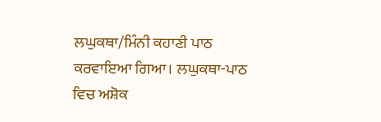ਲਘੁਕਥਾ/ਮਿੰਨੀ ਕਹਾਣੀ ਪਾਠ ਕਰਵਾਇਆ ਗਿਆ। ਲਘੁਕਥਾ-ਪਾਠ ਵਿਚ ਅਸ਼ੋਕ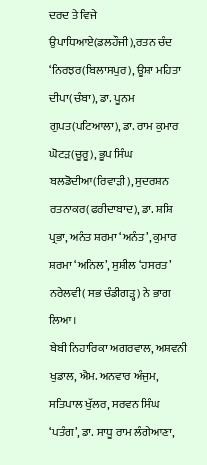ਦਰਦ ਤੇ ਵਿਜੇ ਉਪਾਧਿਆਏ(ਡਲਹੌਜੀ),ਰਤਨ ਚੰਦ ‘ਨਿਰਝਰ(ਬਿਲਾਸਪੁਰ), ਊਸ਼ਾ ਮਹਿਤਾ ਦੀਪਾ(ਚੰਬਾ), ਡਾ. ਪੂਨਮ ਗੁਪਤ(ਪਟਿਆਲਾ), ਡਾ. ਰਾਮ ਕੁਮਾਰ ਘੋਟਡ਼(ਚੂਰੂ), ਭੂਪ ਸਿੰਘ ਬਲਡੋਦੀਆ(ਰਿਵਾਡ਼ੀ), ਸੁਦਰਸ਼ਨ ਰਤਨਾਕਰ(ਫਰੀਦਾਬਾਦ), ਡਾ. ਸ਼ਸ਼ਿ ਪ੍ਰਭਾ, ਅਨੰਤ ਸ਼ਰਮਾ ‘ਅਨੰਤ’, ਕੁਮਾਰ ਸ਼ਰਮਾ ‘ਅਨਿਲ’, ਸੁਸ਼ੀਲ ‘ਹਸਰਤ’ ਨਰੇਲਵੀ( ਸਭ ਚੰਡੀਗਡ਼੍ਹ) ਨੇ ਭਾਗ ਲਿਆ।
ਬੇਬੀ ਨਿਹਾਰਿਕਾ ਅਗਰਵਾਲ, ਅਸ਼ਵਨੀ ਖੁਡਾਲ, ਐਮ. ਅਨਵਾਰ ਅੰਜੁਮ, ਸਤਿਪਾਲ ਖੁੱਲਰ, ਸਰਵਨ ਸਿੰਘ ‘ਪਤੰਗ’, ਡਾ. ਸਾਧੂ ਰਾਮ ਲੰਗੇਆਣਾ,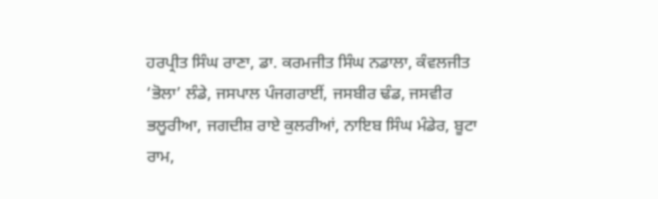ਹਰਪ੍ਰੀਤ ਸਿੰਘ ਰਾਣਾ, ਡਾ. ਕਰਮਜੀਤ ਸਿੰਘ ਨਡਾਲਾ, ਕੰਵਲਜੀਤ ‘ਭੋਲਾ’ ਲੰਡੇ, ਜਸਪਾਲ ਪੰਜਗਰਾਈਂ, ਜਸਬੀਰ ਢੰਡ, ਜਸਵੀਰ ਭਲੂਰੀਆ, ਜਗਦੀਸ਼ ਰਾਏ ਕੁਲਰੀਆਂ, ਨਾਇਬ ਸਿੰਘ ਮੰਡੇਰ, ਬੂਟਾ ਰਾਮ,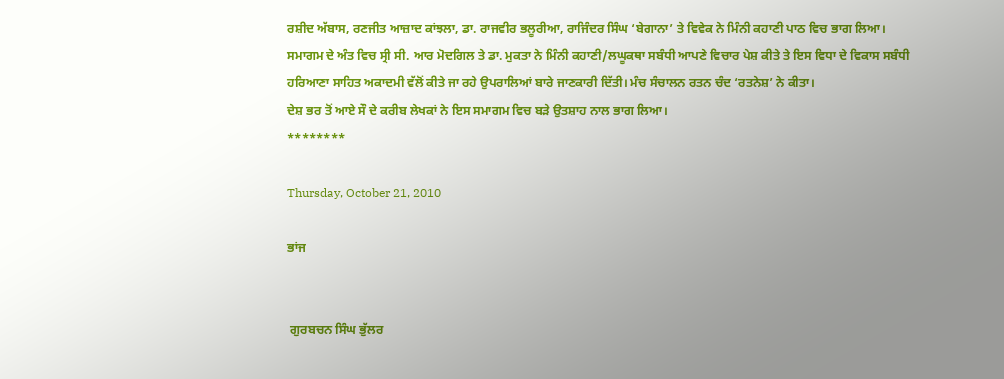ਰਸ਼ੀਦ ਅੱਬਾਸ, ਰਣਜੀਤ ਆਜ਼ਾਦ ਕਾਂਝਲਾ, ਡਾ. ਰਾਜਵੀਰ ਭਲੂਰੀਆ, ਰਾਜਿੰਦਰ ਸਿੰਘ ‘ਬੇਗਾਨਾ’ ਤੇ ਵਿਵੇਕ ਨੇ ਮਿੰਨੀ ਕਹਾਣੀ ਪਾਠ ਵਿਚ ਭਾਗ ਲਿਆ।
ਸਮਾਗਮ ਦੇ ਅੰਤ ਵਿਚ ਸ੍ਰੀ ਸੀ. ਆਰ ਮੋਦਗਿਲ ਤੇ ਡਾ. ਮੁਕਤਾ ਨੇ ਮਿੰਨੀ ਕਹਾਣੀ/ਲਘੂਕਥਾ ਸਬੰਧੀ ਆਪਣੇ ਵਿਚਾਰ ਪੇਸ਼ ਕੀਤੇ ਤੇ ਇਸ ਵਿਧਾ ਦੇ ਵਿਕਾਸ ਸਬੰਧੀ ਹਰਿਆਣਾ ਸਾਹਿਤ ਅਕਾਦਮੀ ਵੱਲੋਂ ਕੀਤੇ ਜਾ ਰਹੇ ਉਪਰਾਲਿਆਂ ਬਾਰੇ ਜਾਣਕਾਰੀ ਦਿੱਤੀ। ਮੰਚ ਸੰਚਾਲਨ ਰਤਨ ਚੰਦ ‘ਰਤਨੇਸ਼’ ਨੇ ਕੀਤਾ।
ਦੇਸ਼ ਭਰ ਤੋਂ ਆਏ ਸੌ ਦੇ ਕਰੀਬ ਲੇਖਕਾਂ ਨੇ ਇਸ ਸਮਾਗਮ ਵਿਚ ਬਡ਼ੇ ਉਤਸ਼ਾਹ ਨਾਲ ਭਾਗ ਲਿਆ।
********

Thursday, October 21, 2010

ਭਾਂਜ


 ਗੁਰਬਚਨ ਸਿੰਘ ਭੁੱਲਰ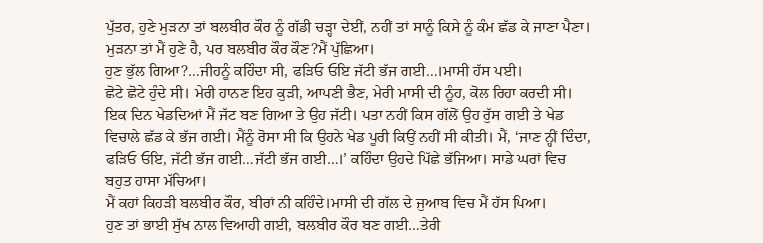ਪੁੱਤਰ, ਹੁਣੇ ਮੁਡ਼ਨਾ ਤਾਂ ਬਲਬੀਰ ਕੌਰ ਨੂੰ ਗੱਡੀ ਚਡ਼੍ਹਾ ਦੇਈਂ, ਨਹੀਂ ਤਾਂ ਸਾਨੂੰ ਕਿਸੇ ਨੂੰ ਕੰਮ ਛੱਡ ਕੇ ਜਾਣਾ ਪੈਣਾ।
ਮੁਡ਼ਨਾ ਤਾਂ ਮੈਂ ਹੁਣੇ ਹੈ, ਪਰ ਬਲਬੀਰ ਕੌਰ ਕੌਣ?ਮੈਂ ਪੁੱਛਿਆ।
ਹੁਣ ਭੁੱਲ ਗਿਆ?…ਜੀਹਨੂੰ ਕਹਿੰਦਾ ਸੀ, ਫਡ਼ਿਓ ਓਇ ਜੱਟੀ ਭੱਜ ਗਈ…।ਮਾਸੀ ਹੱਸ ਪਈ।
ਛੋਟੇ ਛੋਟੇ ਹੁੰਦੇ ਸੀ। ਮੇਰੀ ਹਾਨਣ ਇਹ ਕੁਡ਼ੀ, ਆਪਣੀ ਭੈਣ, ਮੇਰੀ ਮਾਸੀ ਦੀ ਨੂੰਹ, ਕੋਲ ਰਿਹਾ ਕਰਦੀ ਸੀ। ਇਕ ਦਿਨ ਖੇਡਦਿਆਂ ਮੈਂ ਜੱਟ ਬਣ ਗਿਆ ਤੇ ਉਹ ਜੱਟੀ। ਪਤਾ ਨਹੀਂ ਕਿਸ ਗੱਲੋਂ ਉਹ ਰੁੱਸ ਗਈ ਤੇ ਖੇਡ ਵਿਚਾਲੇ ਛੱਡ ਕੇ ਭੱਜ ਗਈ। ਮੈਂਨੂੰ ਰੋਸਾ ਸੀ ਕਿ ਉਹਨੇ ਖੇਡ ਪੂਰੀ ਕਿਉਂ ਨਹੀਂ ਸੀ ਕੀਤੀ। ਮੈਂ, ‘ਜਾਣ ਨ੍ਹੀਂ ਦਿੰਦਾ, ਫਡ਼ਿਓ ਓਇ, ਜੱਟੀ ਭੱਜ ਗਈ…ਜੱਟੀ ਭੱਜ ਗਈ…।’ ਕਹਿੰਦਾ ਉਹਦੇ ਪਿੱਛੇ ਭੱਜਿਆ। ਸਾਡੇ ਘਰਾਂ ਵਿਚ ਬਹੁਤ ਹਾਸਾ ਮੱਚਿਆ।
ਮੈਂ ਕਹਾਂ ਕਿਹਡ਼ੀ ਬਲਬੀਰ ਕੌਰ, ਬੀਰਾਂ ਨੀ ਕਹਿੰਦੇ।ਮਾਸੀ ਦੀ ਗੱਲ ਦੇ ਜੁਆਬ ਵਿਚ ਮੈਂ ਹੱਸ ਪਿਆ।
ਹੁਣ ਤਾਂ ਭਾਈ ਸੁੱਖ ਨਾਲ ਵਿਆਹੀ ਗਈ, ਬਲਬੀਰ ਕੌਰ ਬਣ ਗਈ…ਤੇਰੀ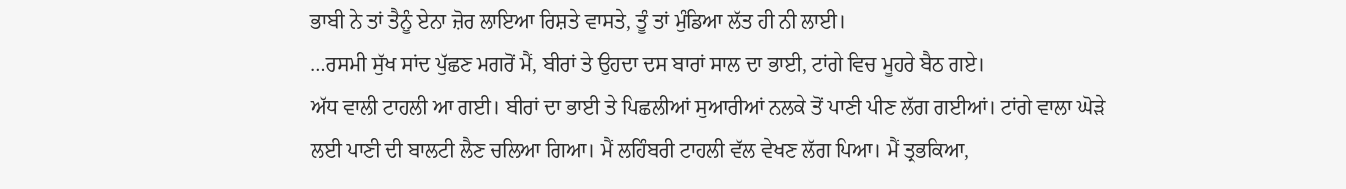ਭਾਬੀ ਨੇ ਤਾਂ ਤੈਨੂੰ ਏਨਾ ਜ਼ੋਰ ਲਾਇਆ ਰਿਸ਼ਤੇ ਵਾਸਤੇ, ਤੂੰ ਤਾਂ ਮੁੰਡਿਆ ਲੱਤ ਹੀ ਨੀ ਲਾਈ।
…ਰਸਮੀ ਸੁੱਖ ਸਾਂਦ ਪੁੱਛਣ ਮਗਰੋਂ ਮੈਂ, ਬੀਰਾਂ ਤੇ ਉਹਦਾ ਦਸ ਬਾਰਾਂ ਸਾਲ ਦਾ ਭਾਈ, ਟਾਂਗੇ ਵਿਚ ਮੂਹਰੇ ਬੈਠ ਗਏ।
ਅੱਧ ਵਾਲੀ ਟਾਹਲੀ ਆ ਗਈ। ਬੀਰਾਂ ਦਾ ਭਾਈ ਤੇ ਪਿਛਲੀਆਂ ਸੁਆਰੀਆਂ ਨਲਕੇ ਤੋਂ ਪਾਣੀ ਪੀਣ ਲੱਗ ਗਈਆਂ। ਟਾਂਗੇ ਵਾਲਾ ਘੋਡ਼ੇ ਲਈ ਪਾਣੀ ਦੀ ਬਾਲਟੀ ਲੈਣ ਚਲਿਆ ਗਿਆ। ਮੈਂ ਲਹਿੰਬਰੀ ਟਾਹਲੀ ਵੱਲ ਵੇਖਣ ਲੱਗ ਪਿਆ। ਮੈਂ ਤ੍ਰਭਕਿਆ,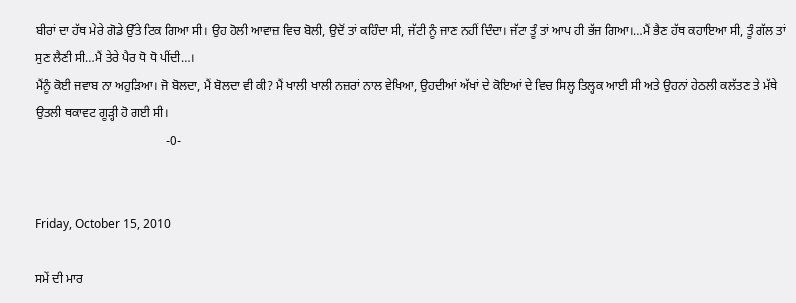ਬੀਰਾਂ ਦਾ ਹੱਥ ਮੇਰੇ ਗੋਡੇ ਉੱਤੇ ਟਿਕ ਗਿਆ ਸੀ। ਉਹ ਹੋਲੀ ਆਵਾਜ਼ ਵਿਚ ਬੋਲੀ, ਉਦੋਂ ਤਾਂ ਕਹਿੰਦਾ ਸੀ, ਜੱਟੀ ਨੂੰ ਜਾਣ ਨਹੀਂ ਦਿੰਦਾ। ਜੱਟਾ ਤੂੰ ਤਾਂ ਆਪ ਹੀ ਭੱਜ ਗਿਆ।…ਮੈਂ ਭੈਣ ਹੱਥ ਕਹਾਇਆ ਸੀ, ਤੂੰ ਗੱਲ ਤਾਂ ਸੁਣ ਲੈਣੀ ਸੀ…ਮੈਂ ਤੇਰੇ ਪੈਰ ਧੋ ਧੋ ਪੀਂਦੀ…।
ਮੈਂਨੂੰ ਕੋਈ ਜਵਾਬ ਨਾ ਅਹੁਡ਼ਿਆ। ਜੋ ਬੋਲਦਾ, ਮੈਂ ਬੋਲਦਾ ਵੀ ਕੀ? ਮੈਂ ਖਾਲੀ ਖਾਲੀ ਨਜ਼ਰਾਂ ਨਾਲ ਵੇਖਿਆ, ਉਹਦੀਆਂ ਅੱਖਾਂ ਦੇ ਕੋਇਆਂ ਦੇ ਵਿਚ ਸਿਲ੍ਹ ਤਿਲ੍ਹਕ ਆਈ ਸੀ ਅਤੇ ਉਹਨਾਂ ਹੇਠਲੀ ਕਲੱਤਣ ਤੇ ਮੱਥੇ ਉਤਲੀ ਥਕਾਵਟ ਗੂਡ਼੍ਹੀ ਹੋ ਗਈ ਸੀ।
                                          -0-


Friday, October 15, 2010

ਸਮੇਂ ਦੀ ਮਾਰ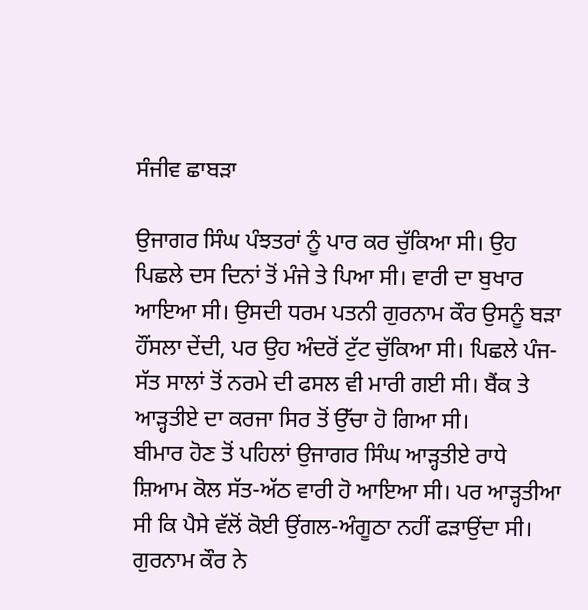ਸੰਜੀਵ ਛਾਬੜਾ

ਉਜਾਗਰ ਸਿੰਘ ਪੰਝਤਰਾਂ ਨੂੰ ਪਾਰ ਕਰ ਚੁੱਕਿਆ ਸੀ। ਉਹ ਪਿਛਲੇ ਦਸ ਦਿਨਾਂ ਤੋਂ ਮੰਜੇ ਤੇ ਪਿਆ ਸੀ। ਵਾਰੀ ਦਾ ਬੁਖਾਰ ਆਇਆ ਸੀ। ਉਸਦੀ ਧਰਮ ਪਤਨੀ ਗੁਰਨਾਮ ਕੌਰ ਉਸਨੂੰ ਬਡ਼ਾ ਹੌਂਸਲਾ ਦੇਂਦੀ, ਪਰ ਉਹ ਅੰਦਰੋਂ ਟੁੱਟ ਚੁੱਕਿਆ ਸੀ। ਪਿਛਲੇ ਪੰਜ-ਸੱਤ ਸਾਲਾਂ ਤੋਂ ਨਰਮੇ ਦੀ ਫਸਲ ਵੀ ਮਾਰੀ ਗਈ ਸੀ। ਬੈਂਕ ਤੇ ਆਡ਼੍ਹਤੀਏ ਦਾ ਕਰਜਾ ਸਿਰ ਤੋਂ ਉੱਚਾ ਹੋ ਗਿਆ ਸੀ।
ਬੀਮਾਰ ਹੋਣ ਤੋਂ ਪਹਿਲਾਂ ਉਜਾਗਰ ਸਿੰਘ ਆਡ਼੍ਹਤੀਏ ਰਾਧੇ ਸ਼ਿਆਮ ਕੋਲ ਸੱਤ-ਅੱਠ ਵਾਰੀ ਹੋ ਆਇਆ ਸੀ। ਪਰ ਆਡ਼੍ਹਤੀਆ ਸੀ ਕਿ ਪੈਸੇ ਵੱਲੋਂ ਕੋਈ ਉਂਗਲ-ਅੰਗੂਠਾ ਨਹੀਂ ਫਡ਼ਾਉਂਦਾ ਸੀ। ਗੁਰਨਾਮ ਕੌਰ ਨੇ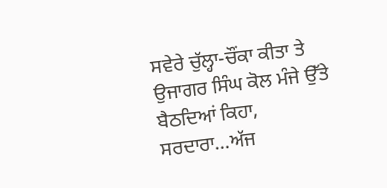ਸਵੇਰੇ ਚੁੱਲ੍ਹਾ-ਚੌਂਕਾ ਕੀਤਾ ਤੇ ਉਜਾਗਰ ਸਿੰਘ ਕੋਲ ਮੰਜੇ ਉੱਤੇ ਬੈਠਦਿਆਂ ਕਿਹਾ, ਸਰਦਾਰਾ…ਅੱਜ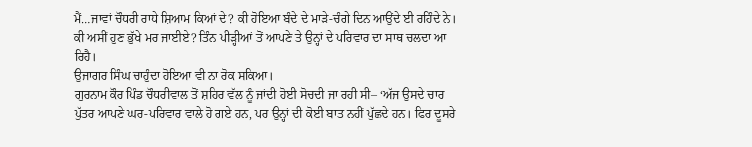ਮੈਂ…ਜਾਵਾਂ ਚੌਧਰੀ ਰਾਧੇ ਸ਼ਿਆਮ ਕਿਆਂ ਦੇ? ਕੀ ਹੋਇਆ ਬੰਦੇ ਦੇ ਮਾਡ਼ੇ-ਚੰਗੇ ਦਿਨ ਆਉਂਦੇ ਈ ਰਹਿੰਦੇ ਨੇ। ਕੀ ਅਸੀਂ ਹੁਣ ਭੁੱਖੇ ਮਰ ਜਾਈਏ? ਤਿੰਨ ਪੀਡ਼੍ਹੀਆਂ ਤੋਂ ਆਪਣੇ ਤੇ ਉਨ੍ਹਾਂ ਦੇ ਪਰਿਵਾਰ ਦਾ ਸਾਥ ਚਲਦਾ ਆ ਰਿਹੈ।
ਉਜਾਗਰ ਸਿੰਘ ਚਾਹੁੰਦਾ ਹੋਇਆ ਵੀ ਨਾ ਰੋਕ ਸਕਿਆ।
ਗੁਰਨਾਮ ਕੌਰ ਪਿੰਡ ਚੌਧਰੀਵਾਲ ਤੋਂ ਸ਼ਹਿਰ ਵੱਲ ਨੂੰ ਜਾਂਦੀ ਹੋਈ ਸੋਚਦੀ ਜਾ ਰਹੀ ਸੀ– ‘ਅੱਜ ਉਸਦੇ ਚਾਰ ਪੁੱਤਰ ਆਪਣੇ ਘਰ-ਪਰਿਵਾਰ ਵਾਲੇ ਹੋ ਗਏ ਹਨ, ਪਰ ਉਨ੍ਹਾਂ ਦੀ ਕੋਈ ਬਾਤ ਨਹੀਂ ਪੁੱਛਦੇ ਹਨ। ਫਿਰ ਦੂਸਰੇ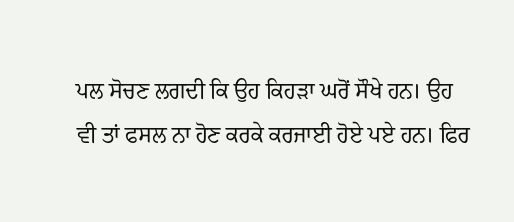ਪਲ ਸੋਚਣ ਲਗਦੀ ਕਿ ਉਹ ਕਿਹਡ਼ਾ ਘਰੋਂ ਸੌਖੇ ਹਨ। ਉਹ ਵੀ ਤਾਂ ਫਸਲ ਨਾ ਹੋਣ ਕਰਕੇ ਕਰਜਾਈ ਹੋਏ ਪਏ ਹਨ। ਫਿਰ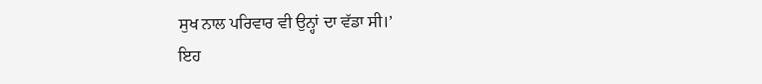ਸੁਖ ਨਾਲ ਪਰਿਵਾਰ ਵੀ ਉਨ੍ਹਾਂ ਦਾ ਵੱਡਾ ਸੀ।’
ਇਹ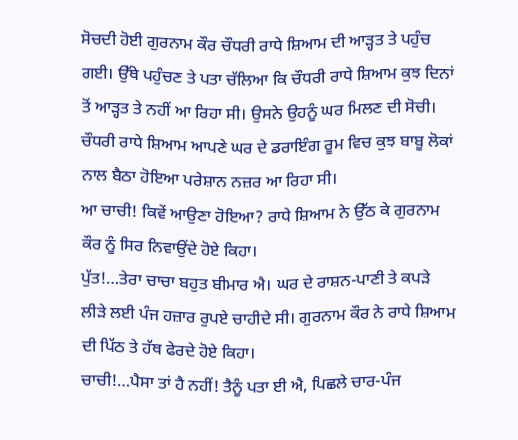ਸੋਚਦੀ ਹੋਈ ਗੁਰਨਾਮ ਕੌਰ ਚੌਧਰੀ ਰਾਧੇ ਸ਼ਿਆਮ ਦੀ ਆਡ਼੍ਹਤ ਤੇ ਪਹੁੰਚ ਗਈ। ਉੱਥੇ ਪਹੁੰਚਣ ਤੇ ਪਤਾ ਚੱਲਿਆ ਕਿ ਚੌਧਰੀ ਰਾਧੇ ਸ਼ਿਆਮ ਕੁਝ ਦਿਨਾਂ ਤੋਂ ਆਡ਼੍ਹਤ ਤੇ ਨਹੀਂ ਆ ਰਿਹਾ ਸੀ। ਉਸਨੇ ਉਹਨੂੰ ਘਰ ਮਿਲਣ ਦੀ ਸੋਚੀ।
ਚੌਧਰੀ ਰਾਧੇ ਸ਼ਿਆਮ ਆਪਣੇ ਘਰ ਦੇ ਡਰਾਇੰਗ ਰੂਮ ਵਿਚ ਕੁਝ ਬਾਬੂ ਲੋਕਾਂ ਨਾਲ ਬੈਠਾ ਹੋਇਆ ਪਰੇਸ਼ਾਨ ਨਜ਼ਰ ਆ ਰਿਹਾ ਸੀ।
ਆ ਚਾਚੀ! ਕਿਵੇਂ ਆਉਣਾ ਹੋਇਆ? ਰਾਧੇ ਸ਼ਿਆਮ ਨੇ ਉੱਠ ਕੇ ਗੁਰਨਾਮ ਕੌਰ ਨੂੰ ਸਿਰ ਨਿਵਾਉਂਦੇ ਹੋਏ ਕਿਹਾ।
ਪੁੱਤ!…ਤੇਰਾ ਚਾਚਾ ਬਹੁਤ ਬੀਮਾਰ ਐ। ਘਰ ਦੇ ਰਾਸ਼ਨ-ਪਾਣੀ ਤੇ ਕਪਡ਼ੇ ਲੀਡ਼ੇ ਲਈ ਪੰਜ ਹਜ਼ਾਰ ਰੁਪਏ ਚਾਹੀਦੇ ਸੀ। ਗੁਰਨਾਮ ਕੌਰ ਨੇ ਰਾਧੇ ਸ਼ਿਆਮ ਦੀ ਪਿੱਠ ਤੇ ਹੱਥ ਫੇਰਦੇ ਹੋਏ ਕਿਹਾ।
ਚਾਚੀ!…ਪੈਸਾ ਤਾਂ ਹੈ ਨਹੀਂ! ਤੈਨੂੰ ਪਤਾ ਈ ਐ, ਪਿਛਲੇ ਚਾਰ-ਪੰਜ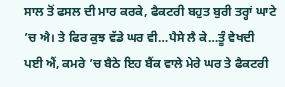ਸਾਲ ਤੋਂ ਫਸਲ ਦੀ ਮਾਰ ਕਰਕੇ, ਫੈਕਟਰੀ ਬਹੁਤ ਬੁਰੀ ਤਰ੍ਹਾਂ ਘਾਟੇ ’ਚ ਐ। ਤੇ ਫਿਰ ਕੁਝ ਵੱਡੇ ਘਰ ਵੀ…ਪੈਸੇ ਲੈ ਕੇ…ਤੂੰ ਵੇਖਦੀ ਪਈ ਐਂ, ਕਮਰੇ ’ਚ ਬੈਠੇ ਇਹ ਬੈਂਕ ਵਾਲੇ ਮੇਰੇ ਘਰ ਤੇ ਫੈਕਟਰੀ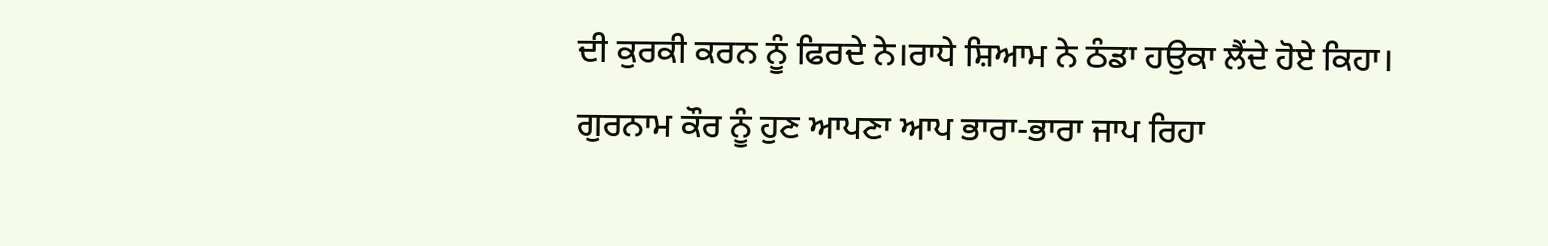ਦੀ ਕੁਰਕੀ ਕਰਨ ਨੂੰ ਫਿਰਦੇ ਨੇ।ਰਾਧੇ ਸ਼ਿਆਮ ਨੇ ਠੰਡਾ ਹਉਕਾ ਲੈਂਦੇ ਹੋਏ ਕਿਹਾ।
ਗੁਰਨਾਮ ਕੌਰ ਨੂੰ ਹੁਣ ਆਪਣਾ ਆਪ ਭਾਰਾ-ਭਾਰਾ ਜਾਪ ਰਿਹਾ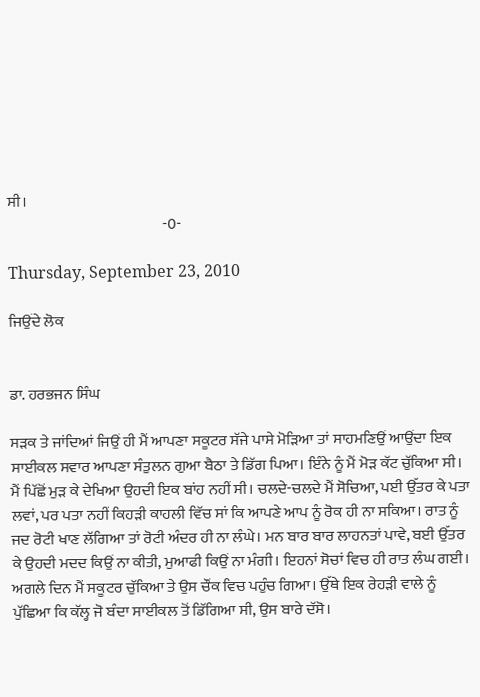ਸੀ।
                                                   -0-

Thursday, September 23, 2010

ਜਿਉਂਦੇ ਲੋਕ


ਡਾ. ਹਰਭਜਨ ਸਿੰਘ

ਸਡ਼ਕ ਤੇ ਜਾਂਦਿਆਂ ਜਿਉਂ ਹੀ ਮੈਂ ਆਪਣਾ ਸਕੂਟਰ ਸੱਜੇ ਪਾਸੇ ਮੋਡ਼ਿਆ ਤਾਂ ਸਾਹਮਣਿਉਂ ਆਉਂਦਾ ਇਕ ਸਾਈਕਲ ਸਵਾਰ ਆਪਣਾ ਸੰਤੁਲਨ ਗੁਆ ਬੈਠਾ ਤੇ ਡਿੱਗ ਪਿਆ। ਇੰਨੇ ਨੂੰ ਮੈਂ ਮੋਡ਼ ਕੱਟ ਚੁੱਕਿਆ ਸੀ। ਮੈਂ ਪਿੱਛੋਂ ਮੁਡ਼ ਕੇ ਦੇਖਿਆ ਉਹਦੀ ਇਕ ਬਾਂਹ ਨਹੀਂ ਸੀ। ਚਲਦੇ-ਚਲਦੇ ਮੈਂ ਸੋਚਿਆ, ਪਈ ਉੱਤਰ ਕੇ ਪਤਾ ਲਵਾਂ, ਪਰ ਪਤਾ ਨਹੀਂ ਕਿਹਡ਼ੀ ਕਾਹਲੀ ਵਿੱਚ ਸਾਂ ਕਿ ਆਪਣੇ ਆਪ ਨੂੰ ਰੋਕ ਹੀ ਨਾ ਸਕਿਆ। ਰਾਤ ਨੂੰ ਜਦ ਰੋਟੀ ਖਾਣ ਲੱਗਿਆ ਤਾਂ ਰੋਟੀ ਅੰਦਰ ਹੀ ਨਾ ਲੰਘੇ। ਮਨ ਬਾਰ ਬਾਰ ਲਾਹਨਤਾਂ ਪਾਵੇ, ਬਈ ਉੱਤਰ ਕੇ ਉਹਦੀ ਮਦਦ ਕਿਉਂ ਨਾ ਕੀਤੀ, ਮੁਆਫੀ ਕਿਉਂ ਨਾ ਮੰਗੀ। ਇਹਨਾਂ ਸੋਚਾਂ ਵਿਚ ਹੀ ਰਾਤ ਲੰਘ ਗਈ।
ਅਗਲੇ ਦਿਨ ਮੈਂ ਸਕੂਟਰ ਚੁੱਕਿਆ ਤੇ ਉਸ ਚੌਂਕ ਵਿਚ ਪਹੁੰਚ ਗਿਆ। ਉੱਥੇ ਇਕ ਰੇਹਡ਼ੀ ਵਾਲੇ ਨੂੰ ਪੁੱਛਿਆ ਕਿ ਕੱਲ੍ਹ ਜੋ ਬੰਦਾ ਸਾਈਕਲ ਤੋਂ ਡਿੱਗਿਆ ਸੀ, ਉਸ ਬਾਰੇ ਦੱਸੋ।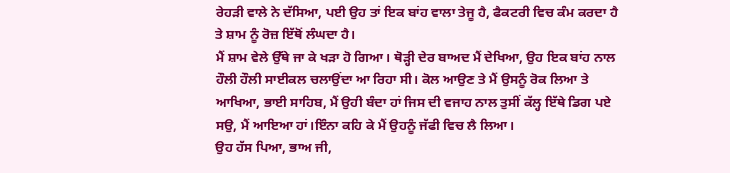ਰੇਹਡ਼ੀ ਵਾਲੇ ਨੇ ਦੱਸਿਆ, ਪਈ ਉਹ ਤਾਂ ਇਕ ਬਾਂਹ ਵਾਲਾ ਤੇਜੂ ਹੈ, ਫੈਕਟਰੀ ਵਿਚ ਕੰਮ ਕਰਦਾ ਹੈ ਤੇ ਸ਼ਾਮ ਨੂੰ ਰੋਜ਼ ਇੱਥੋਂ ਲੰਘਦਾ ਹੈ।
ਮੈਂ ਸ਼ਾਮ ਵੇਲੇ ਉੱਥੇ ਜਾ ਕੇ ਖਡ਼ਾ ਹੋ ਗਿਆ। ਥੋਡ਼੍ਹੀ ਦੇਰ ਬਾਅਦ ਮੈਂ ਦੇਖਿਆ, ਉਹ ਇਕ ਬਾਂਹ ਨਾਲ ਹੌਲੀ ਹੌਲੀ ਸਾਈਕਲ ਚਲਾਉਂਦਾ ਆ ਰਿਹਾ ਸੀ। ਕੋਲ ਆਉਣ ਤੇ ਮੈਂ ਉਸਨੂੰ ਰੋਕ ਲਿਆ ਤੇ ਆਖਿਆ, ਭਾਈ ਸਾਹਿਬ, ਮੈਂ ਉਹੀ ਬੰਦਾ ਹਾਂ ਜਿਸ ਦੀ ਵਜਾਹ ਨਾਲ ਤੁਸੀਂ ਕੱਲ੍ਹ ਇੱਥੇ ਡਿਗ ਪਏ ਸਉ, ਮੈਂ ਆਇਆ ਹਾਂ।ਇੰਨਾ ਕਹਿ ਕੇ ਮੈਂ ਉਹਨੂੰ ਜੱਫੀ ਵਿਚ ਲੈ ਲਿਆ।
ਉਹ ਹੱਸ ਪਿਆ, ਭਾਅ ਜੀ,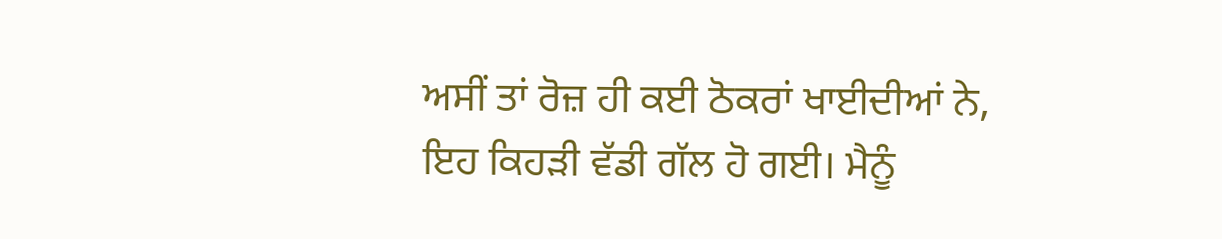ਅਸੀਂ ਤਾਂ ਰੋਜ਼ ਹੀ ਕਈ ਠੋਕਰਾਂ ਖਾਈਦੀਆਂ ਨੇ, ਇਹ ਕਿਹਡ਼ੀ ਵੱਡੀ ਗੱਲ ਹੋ ਗਈ। ਮੈਨੂੰ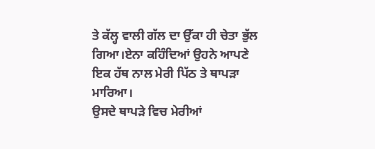ਤੇ ਕੱਲ੍ਹ ਵਾਲੀ ਗੱਲ ਦਾ ਉੱਕਾ ਹੀ ਚੇਤਾ ਭੁੱਲ ਗਿਆ।ਏਨਾ ਕਹਿੰਦਿਆਂ ਉਹਨੇ ਆਪਣੇ ਇਕ ਹੱਥ ਨਾਲ ਮੇਰੀ ਪਿੱਠ ਤੇ ਥਾਪਡ਼ਾ ਮਾਰਿਆ।
ਉਸਦੇ ਥਾਪਡ਼ੇ ਵਿਚ ਮੇਰੀਆਂ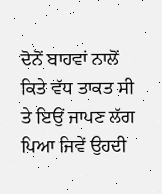ਦੋਨੋਂ ਬਾਹਵਾਂ ਨਾਲੋਂ ਕਿਤੇ ਵੱਧ ਤਾਕਤ ਸੀ ਤੇ ਇਉਂ ਜਾਪਣ ਲੱਗ ਪਿਆ ਜਿਵੇਂ ਉਹਦੀ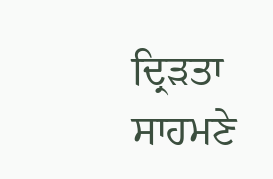ਦ੍ਰਿਡ਼ਤਾ ਸਾਹਮਣੇ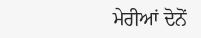ਮੇਰੀਆਂ ਦੋਨੋਂ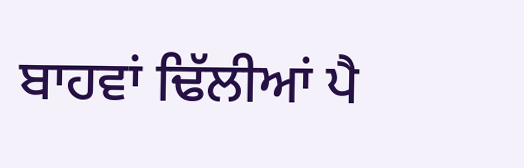ਬਾਹਵਾਂ ਢਿੱਲੀਆਂ ਪੈ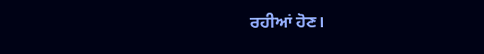ਰਹੀਆਂ ਹੋਣ।